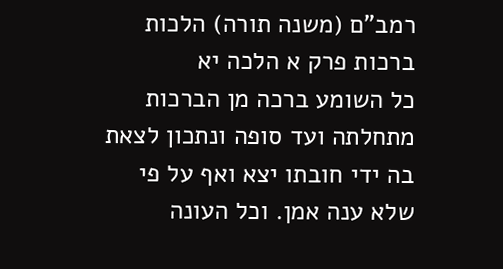רמב"ם (משנה תורה) הלכות ברכות פרק א הלכה יא
כל השומע ברכה מן הברכות מתחלתה ועד סופה ונתכון לצאת בה ידי חובתו יצא ואף על פי שלא ענה אמן. וכל העונה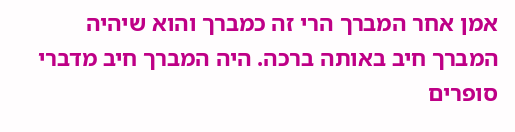אמן אחר המברך הרי זה כמברך והוא שיהיה המברך חיב באותה ברכה. היה המברך חיב מדברי סופרים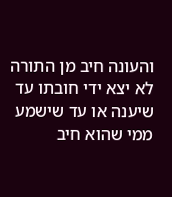והעונה חיב מן התורה לא יצא ידי חובתו עד שיענה או עד שישמע ממי שהוא חיב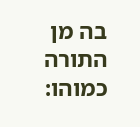בה מן התורה כמוהו: